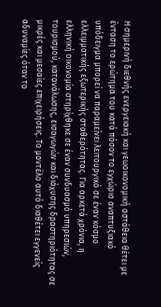Η σημερινή διεθνής ενεργειακή και γεωοικονομική αστάθεια θέτει με ένταση το ερώτημα του κατά πόσον το εγχώριο αναπτυξιακό υπόδειγμα μπορεί να παραμείνει λειτουργικό σε έναν κόσμο ελλειμματικής εξωτερικής σταθερότητας. Για αρκετά χρόνια, η ελληνική οικονομία στηρίχθηκε σε έναν συνδυασμό υπηρεσιών, τουρισμού, κατανάλωσης, εισαγωγών και διάχυσης δραστηριότητας σε μικρές και μεσαίες επιχειρήσεις. Το μοντέλο αυτό διαθέτει εγγενείς αδυναμίες όταν το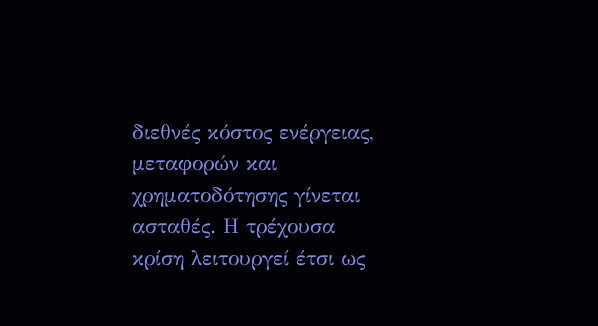διεθνές κόστος ενέργειας, μεταφορών και χρηματοδότησης γίνεται ασταθές. Η τρέχουσα κρίση λειτουργεί έτσι ως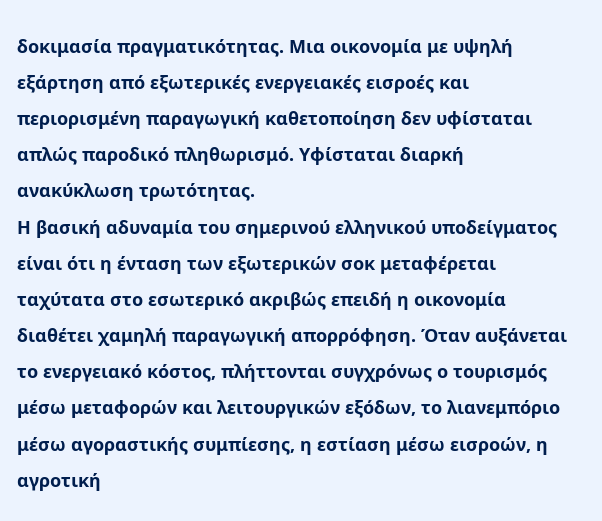δοκιμασία πραγματικότητας. Μια οικονομία με υψηλή εξάρτηση από εξωτερικές ενεργειακές εισροές και περιορισμένη παραγωγική καθετοποίηση δεν υφίσταται απλώς παροδικό πληθωρισμό. Υφίσταται διαρκή ανακύκλωση τρωτότητας.
Η βασική αδυναμία του σημερινού ελληνικού υποδείγματος είναι ότι η ένταση των εξωτερικών σοκ μεταφέρεται ταχύτατα στο εσωτερικό ακριβώς επειδή η οικονομία διαθέτει χαμηλή παραγωγική απορρόφηση. Όταν αυξάνεται το ενεργειακό κόστος, πλήττονται συγχρόνως ο τουρισμός μέσω μεταφορών και λειτουργικών εξόδων, το λιανεμπόριο μέσω αγοραστικής συμπίεσης, η εστίαση μέσω εισροών, η αγροτική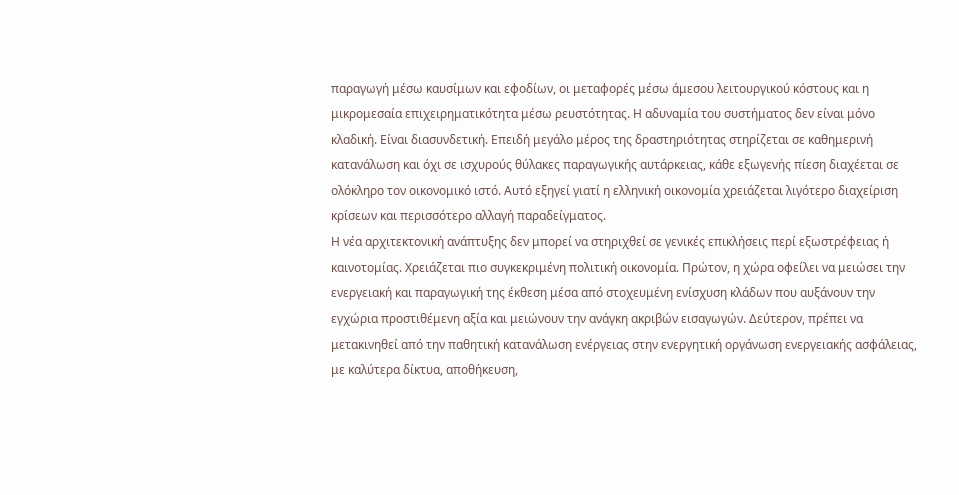παραγωγή μέσω καυσίμων και εφοδίων, οι μεταφορές μέσω άμεσου λειτουργικού κόστους και η μικρομεσαία επιχειρηματικότητα μέσω ρευστότητας. Η αδυναμία του συστήματος δεν είναι μόνο κλαδική. Είναι διασυνδετική. Επειδή μεγάλο μέρος της δραστηριότητας στηρίζεται σε καθημερινή κατανάλωση και όχι σε ισχυρούς θύλακες παραγωγικής αυτάρκειας, κάθε εξωγενής πίεση διαχέεται σε ολόκληρο τον οικονομικό ιστό. Αυτό εξηγεί γιατί η ελληνική οικονομία χρειάζεται λιγότερο διαχείριση κρίσεων και περισσότερο αλλαγή παραδείγματος.
Η νέα αρχιτεκτονική ανάπτυξης δεν μπορεί να στηριχθεί σε γενικές επικλήσεις περί εξωστρέφειας ή καινοτομίας. Χρειάζεται πιο συγκεκριμένη πολιτική οικονομία. Πρώτον, η χώρα οφείλει να μειώσει την ενεργειακή και παραγωγική της έκθεση μέσα από στοχευμένη ενίσχυση κλάδων που αυξάνουν την εγχώρια προστιθέμενη αξία και μειώνουν την ανάγκη ακριβών εισαγωγών. Δεύτερον, πρέπει να μετακινηθεί από την παθητική κατανάλωση ενέργειας στην ενεργητική οργάνωση ενεργειακής ασφάλειας, με καλύτερα δίκτυα, αποθήκευση,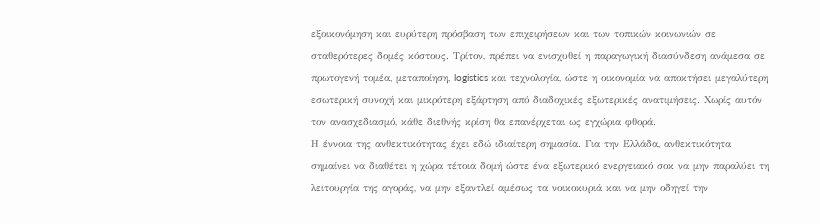εξοικονόμηση και ευρύτερη πρόσβαση των επιχειρήσεων και των τοπικών κοινωνιών σε σταθερότερες δομές κόστους. Τρίτον, πρέπει να ενισχυθεί η παραγωγική διασύνδεση ανάμεσα σε πρωτογενή τομέα, μεταποίηση, logistics και τεχνολογία, ώστε η οικονομία να αποκτήσει μεγαλύτερη εσωτερική συνοχή και μικρότερη εξάρτηση από διαδοχικές εξωτερικές ανατιμήσεις. Χωρίς αυτόν τον ανασχεδιασμό, κάθε διεθνής κρίση θα επανέρχεται ως εγχώρια φθορά.
Η έννοια της ανθεκτικότητας έχει εδώ ιδιαίτερη σημασία. Για την Ελλάδα, ανθεκτικότητα σημαίνει να διαθέτει η χώρα τέτοια δομή ώστε ένα εξωτερικό ενεργειακό σοκ να μην παραλύει τη λειτουργία της αγοράς, να μην εξαντλεί αμέσως τα νοικοκυριά και να μην οδηγεί την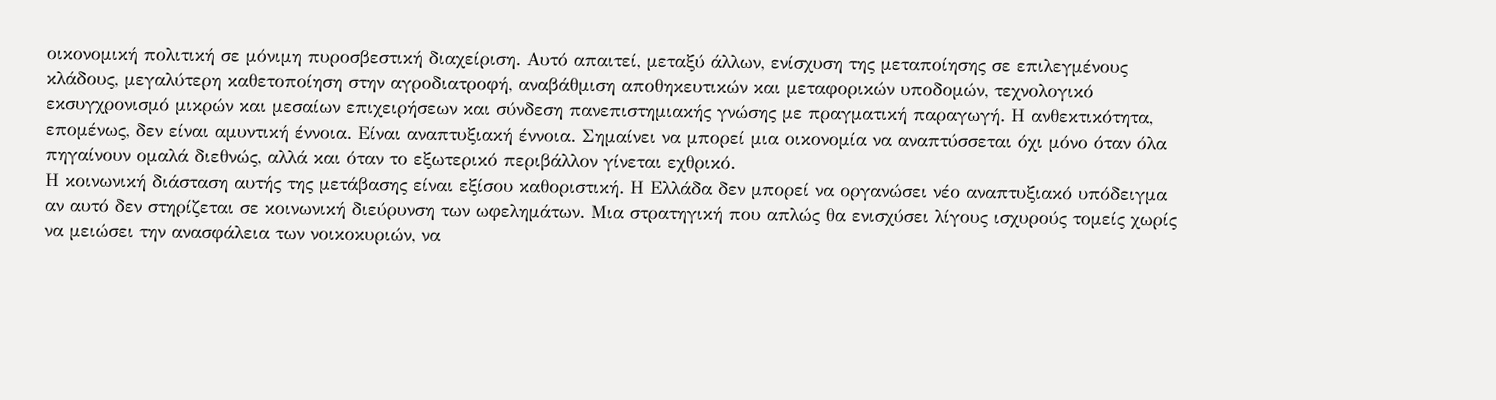οικονομική πολιτική σε μόνιμη πυροσβεστική διαχείριση. Αυτό απαιτεί, μεταξύ άλλων, ενίσχυση της μεταποίησης σε επιλεγμένους κλάδους, μεγαλύτερη καθετοποίηση στην αγροδιατροφή, αναβάθμιση αποθηκευτικών και μεταφορικών υποδομών, τεχνολογικό εκσυγχρονισμό μικρών και μεσαίων επιχειρήσεων και σύνδεση πανεπιστημιακής γνώσης με πραγματική παραγωγή. Η ανθεκτικότητα, επομένως, δεν είναι αμυντική έννοια. Είναι αναπτυξιακή έννοια. Σημαίνει να μπορεί μια οικονομία να αναπτύσσεται όχι μόνο όταν όλα πηγαίνουν ομαλά διεθνώς, αλλά και όταν το εξωτερικό περιβάλλον γίνεται εχθρικό.
Η κοινωνική διάσταση αυτής της μετάβασης είναι εξίσου καθοριστική. Η Ελλάδα δεν μπορεί να οργανώσει νέο αναπτυξιακό υπόδειγμα αν αυτό δεν στηρίζεται σε κοινωνική διεύρυνση των ωφελημάτων. Μια στρατηγική που απλώς θα ενισχύσει λίγους ισχυρούς τομείς χωρίς να μειώσει την ανασφάλεια των νοικοκυριών, να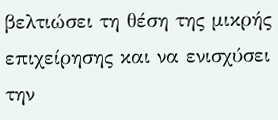βελτιώσει τη θέση της μικρής επιχείρησης και να ενισχύσει την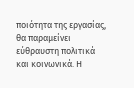ποιότητα της εργασίας, θα παραμείνει εύθραυστη πολιτικά και κοινωνικά. Η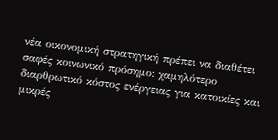νέα οικονομική στρατηγική πρέπει να διαθέτει σαφές κοινωνικό πρόσημο: χαμηλότερο διαρθρωτικό κόστος ενέργειας για κατοικίες και μικρές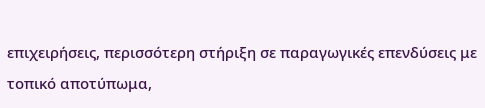επιχειρήσεις, περισσότερη στήριξη σε παραγωγικές επενδύσεις με τοπικό αποτύπωμα,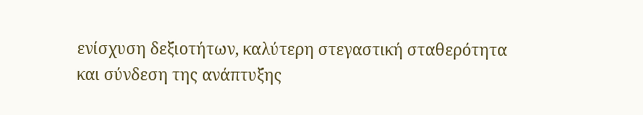ενίσχυση δεξιοτήτων, καλύτερη στεγαστική σταθερότητα και σύνδεση της ανάπτυξης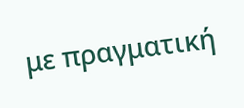με πραγματική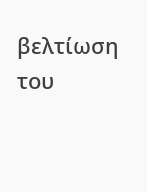βελτίωση του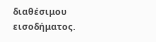διαθέσιμου εισοδήματος.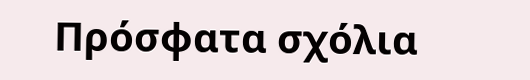Πρόσφατα σχόλια